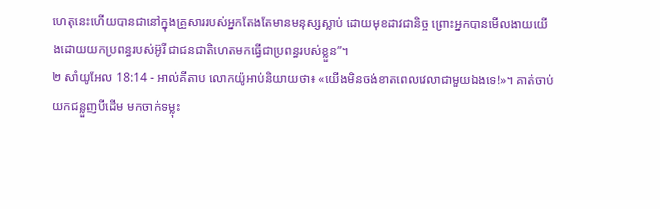ហេតុនេះហើយបានជានៅក្នុងគ្រួសាររបស់អ្នកតែងតែមានមនុស្សស្លាប់ ដោយមុខដាវជានិច្ច ព្រោះអ្នកបានមើលងាយយើងដោយយកប្រពន្ធរបស់អ៊ូរី ជាជនជាតិហេតមកធ្វើជាប្រពន្ធរបស់ខ្លួន”។
២ សាំយូអែល 18:14 - អាល់គីតាប លោកយ៉ូអាប់និយាយថា៖ «យើងមិនចង់ខាតពេលវេលាជាមួយឯងទេ!»។ គាត់ចាប់យកជន្លួញបីដើម មកចាក់ទម្លុះ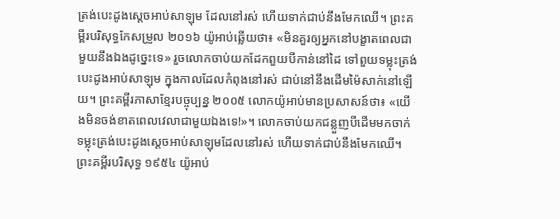ត្រង់បេះដូងស្តេចអាប់សាឡុម ដែលនៅរស់ ហើយទាក់ជាប់នឹងមែកឈើ។ ព្រះគម្ពីរបរិសុទ្ធកែសម្រួល ២០១៦ យ៉ូអាប់ឆ្លើយថា៖ «មិនគួរឲ្យអ្នកនៅបង្ខាតពេលជាមួយនឹងឯងដូច្នេះទេ» រួចលោកចាប់យកដែកពួយបីកាន់នៅដៃ ទៅពួយទម្លុះត្រង់បេះដូងអាប់សាឡុម ក្នុងកាលដែលកំពុងនៅរស់ ជាប់នៅនឹងដើមម៉ៃសាក់នៅឡើយ។ ព្រះគម្ពីរភាសាខ្មែរបច្ចុប្បន្ន ២០០៥ លោកយ៉ូអាប់មានប្រសាសន៍ថា៖ «យើងមិនចង់ខាតពេលវេលាជាមួយឯងទេ!»។ លោកចាប់យកជន្លួញបីដើមមកចាក់ទម្លុះត្រង់បេះដូងស្ដេចអាប់សាឡុមដែលនៅរស់ ហើយទាក់ជាប់នឹងមែកឈើ។ ព្រះគម្ពីរបរិសុទ្ធ ១៩៥៤ យ៉ូអាប់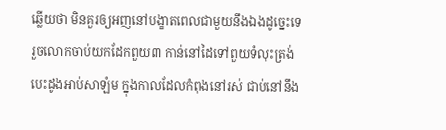ឆ្លើយថា មិនគួរឲ្យអញនៅបង្ខាតពេលជាមួយនឹងឯងដូច្នេះទេ រួចលោកចាប់យកដែកពួយ៣ កាន់នៅដៃទៅពួយទំលុះត្រង់បេះដូងអាប់សាឡំម ក្នុងកាលដែលកំពុងនៅរស់ ជាប់នៅនឹង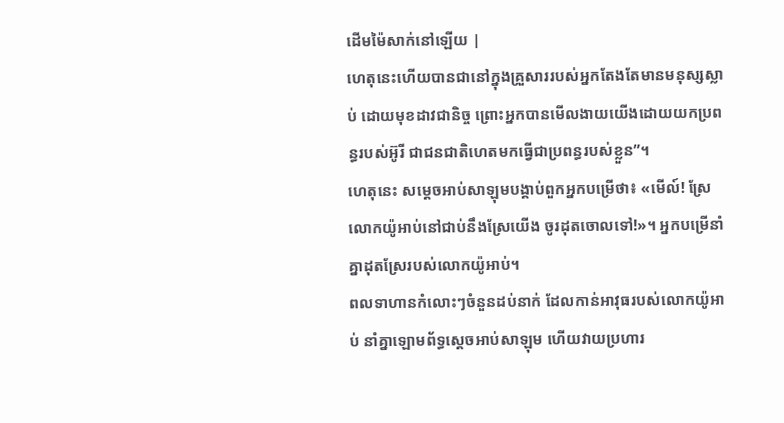ដើមម៉ៃសាក់នៅឡើយ |
ហេតុនេះហើយបានជានៅក្នុងគ្រួសាររបស់អ្នកតែងតែមានមនុស្សស្លាប់ ដោយមុខដាវជានិច្ច ព្រោះអ្នកបានមើលងាយយើងដោយយកប្រពន្ធរបស់អ៊ូរី ជាជនជាតិហេតមកធ្វើជាប្រពន្ធរបស់ខ្លួន”។
ហេតុនេះ សម្តេចអាប់សាឡុមបង្គាប់ពួកអ្នកបម្រើថា៖ «មើល៍! ស្រែលោកយ៉ូអាប់នៅជាប់នឹងស្រែយើង ចូរដុតចោលទៅ!»។ អ្នកបម្រើនាំគ្នាដុតស្រែរបស់លោកយ៉ូអាប់។
ពលទាហានកំលោះៗចំនួនដប់នាក់ ដែលកាន់អាវុធរបស់លោកយ៉ូអាប់ នាំគ្នាឡោមព័ទ្ធស្តេចអាប់សាឡុម ហើយវាយប្រហារ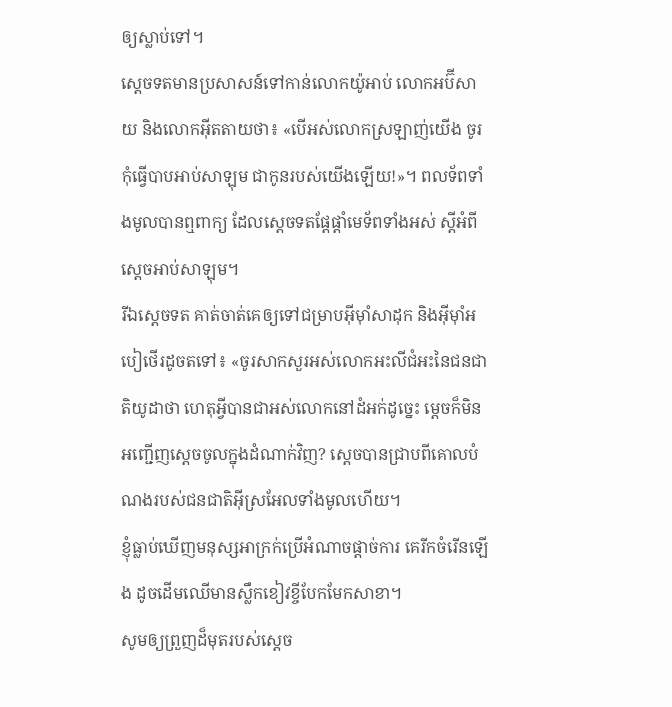ឲ្យស្លាប់ទៅ។
ស្តេចទតមានប្រសាសន៍ទៅកាន់លោកយ៉ូអាប់ លោកអប៊ីសាយ និងលោកអ៊ីតតាយថា៖ «បើអស់លោកស្រឡាញ់យើង ចូរកុំធ្វើបាបអាប់សាឡុម ជាកូនរបស់យើងឡើយ!»។ ពលទ័ពទាំងមូលបានឮពាក្យ ដែលស្តេចទតផ្តែផ្តាំមេទ័ពទាំងអស់ ស្តីអំពីស្តេចអាប់សាឡុម។
រីឯស្តេចទត គាត់ចាត់គេឲ្យទៅជម្រាបអ៊ីមុាំសាដុក និងអ៊ីមុាំអបៀថើរដូចតទៅ៖ «ចូរសាកសួរអស់លោកអះលីជំអះនៃជនជាតិយូដាថា ហេតុអ្វីបានជាអស់លោកនៅដំអក់ដូច្នេះ ម្តេចក៏មិនអញ្ជើញស្តេចចូលក្នុងដំណាក់វិញ? ស្តេចបានជ្រាបពីគោលបំណងរបស់ជនជាតិអ៊ីស្រអែលទាំងមូលហើយ។
ខ្ញុំធ្លាប់ឃើញមនុស្សអាក្រក់ប្រើអំណាចផ្ដាច់ការ គេរីកចំរើនឡើង ដូចដើមឈើមានស្លឹកខៀវខ្ចីបែកមែកសាខា។
សូមឲ្យព្រួញដ៏មុតរបស់ស្តេច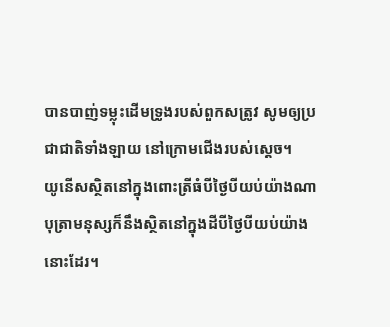បានបាញ់ទម្លុះដើមទ្រូងរបស់ពួកសត្រូវ សូមឲ្យប្រជាជាតិទាំងឡាយ នៅក្រោមជើងរបស់ស្តេច។
យូនើសស្ថិតនៅក្នុងពោះត្រីធំបីថ្ងៃបីយប់យ៉ាងណា បុត្រាមនុស្សក៏នឹងស្ថិតនៅក្នុងដីបីថ្ងៃបីយប់យ៉ាងនោះដែរ។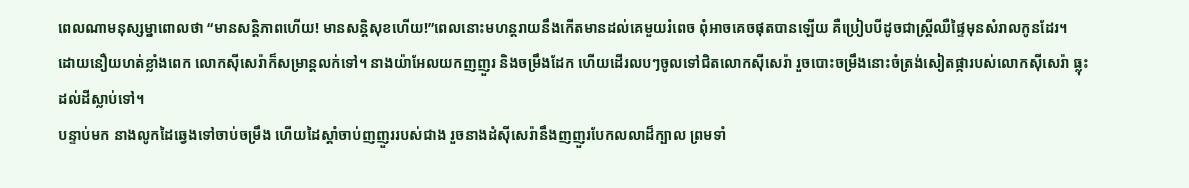ពេលណាមនុស្សម្នាពោលថា “មានសន្ដិភាពហើយ! មានសន្ដិសុខហើយ!”ពេលនោះមហន្តរាយនឹងកើតមានដល់គេមួយរំពេច ពុំអាចគេចផុតបានឡើយ គឺប្រៀបបីដូចជាស្ដ្រីឈឺផ្ទៃមុនសំរាលកូនដែរ។
ដោយនឿយហត់ខ្លាំងពេក លោកស៊ីសេរ៉ាក៏សម្រាន្តលក់ទៅ។ នាងយ៉ាអែលយកញញួរ និងចម្រឹងដែក ហើយដើរលបៗចូលទៅជិតលោកស៊ីសេរ៉ា រួចបោះចម្រឹងនោះចំត្រង់សៀតផ្ការបស់លោកស៊ីសេរ៉ា ធ្លុះដល់ដីស្លាប់ទៅ។
បន្ទាប់មក នាងលូកដៃឆ្វេងទៅចាប់ចម្រឹង ហើយដៃស្តាំចាប់ញញួររបស់ជាង រួចនាងដំស៊ីសេរ៉ានឹងញញួរបែកលលាដ៏ក្បាល ព្រមទាំ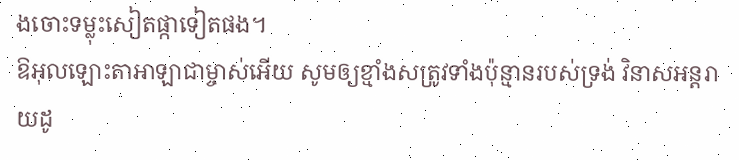ងចោះទម្លុះសៀតផ្កាទៀតផង។
ឱអុលឡោះតាអាឡាជាម្ចាស់អើយ សូមឲ្យខ្មាំងសត្រូវទាំងប៉ុន្មានរបស់ទ្រង់ វិនាសអន្តរាយដូ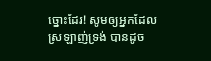ច្នោះដែរ! សូមឲ្យអ្នកដែលស្រឡាញ់ទ្រង់ បានដូច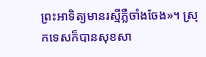ព្រះអាទិត្យមានរស្មីភ្លឺចាំងចែង»។ ស្រុកទេសក៏បានសុខសា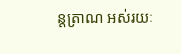ន្តត្រាណ អស់រយៈ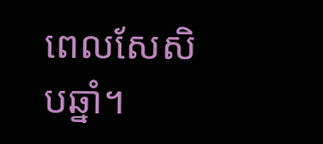ពេលសែសិបឆ្នាំ។